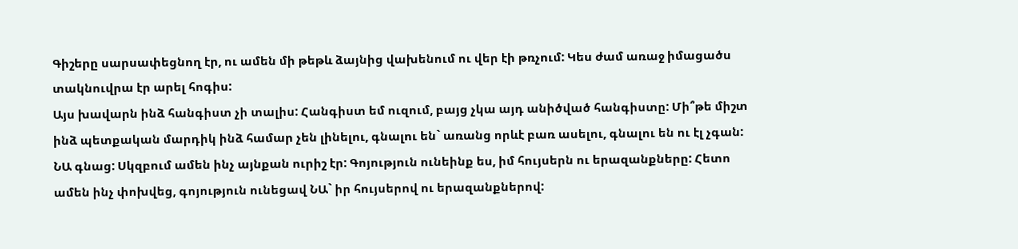Գիշերը սարսափեցնող էր, ու ամեն մի թեթև ձայնից վախենում ու վեր էի թռչում: Կես ժամ առաջ իմացածս տակնուվրա էր արել հոգիս:
Այս խավարն ինձ հանգիստ չի տալիս: Հանգիստ եմ ուզում, բայց չկա այդ անիծված հանգիստը: Մի՞թե միշտ ինձ պետքական մարդիկ ինձ համար չեն լինելու, գնալու են` առանց որևէ բառ ասելու, գնալու են ու էլ չգան: ՆԱ գնաց: Սկզբում ամեն ինչ այնքան ուրիշ էր: Գոյություն ունեինք ես, իմ հույսերն ու երազանքները: Հետո ամեն ինչ փոխվեց, գոյություն ունեցավ ՆԱ` իր հույսերով ու երազանքներով: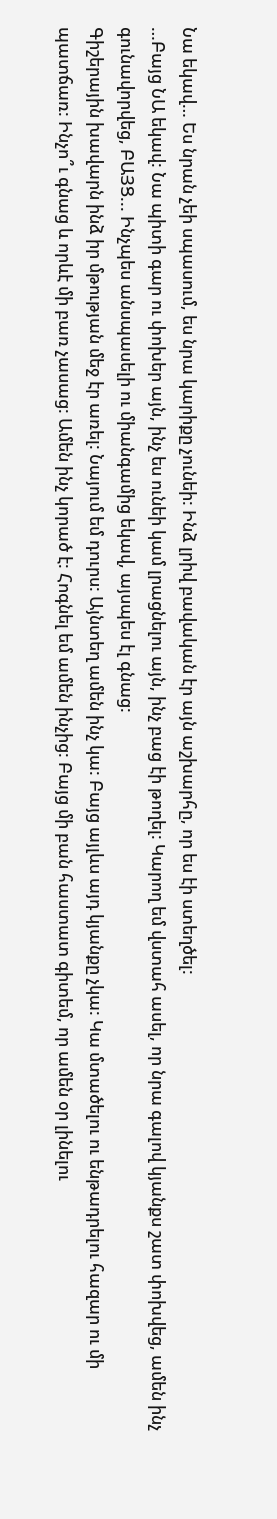Նա եկավ… Ես նրան չեի սպասում, ես նրա կարիքը չունեի: Ինձ լրիվ բավական էր այն աշխարհը, որ ես էի ստեղծել:
…Բայց ՆԱ եկավ: Նա պիտի գար ու փոխեր այն, ինչ ես ունեի կամ լրացնելու այն, ինչ բաց էի թողել: Կարող եմ վստահ ասել, որ նրա գալով կյանքս շատ փոխվեց, ամեն ինչ գունավորվեց, ԲԱՅՑ... Ինչպես անսպասելի ու միանգամից եկավ, այսպես էլ գնաց:
Գիշերային խավարն ինձ իր մթության մեջ էր առել: Նայում եմ դուրս: Այնտեղ ամեն ինչ կա: Բայց այլևս այդ կյանքը չկա: Կա մտածելու ու ենթադրելու հազար ու մի պատճառ: Ինչո՞ւ գնաց և որևէ մի բառ չասաց: Ամեն ինչ կորած է: Հոգնել եմ ամեն ինչից: Բայց մի բան հաստատ գիտեմ, որ ամեն օր լինելու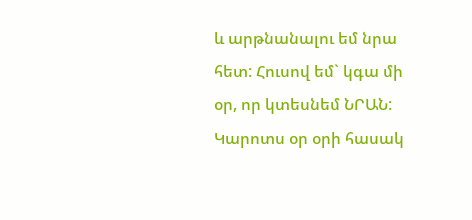և արթնանալու եմ նրա հետ: Հուսով եմ` կգա մի օր, որ կտեսնեմ ՆՐԱՆ: Կարոտս օր օրի հասակ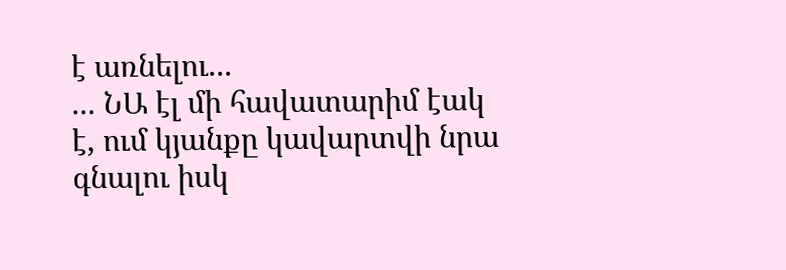է առնելու...
... ՆԱ էլ մի հավատարիմ էակ է, ում կյանքը կավարտվի նրա գնալու իսկ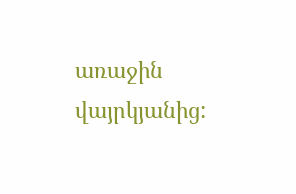առաջին վայրկյանից: